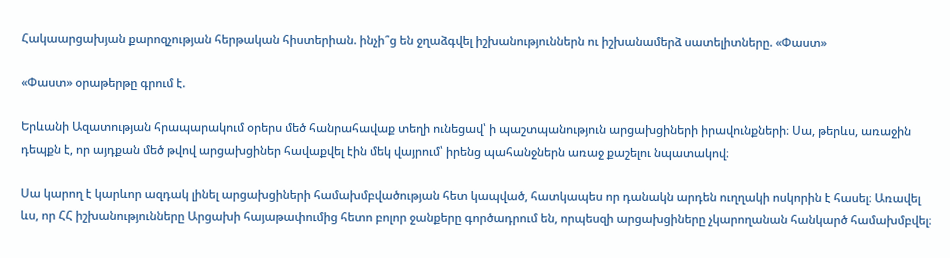Հակաարցախյան քարոզչության հերթական հիստերիան. ինչի՞ց են ջղաձգվել իշխանություններն ու իշխանամերձ սատելիտները. «Փաստ»

«Փաստ» օրաթերթը գրում է.

Երևանի Ազատության հրապարակում օրերս մեծ հանրահավաք տեղի ունեցավ՝ ի պաշտպանություն արցախցիների իրավունքների։ Սա, թերևս, առաջին դեպքն է, որ այդքան մեծ թվով արցախցիներ հավաքվել էին մեկ վայրում՝ իրենց պահանջներն առաջ քաշելու նպատակով։

Սա կարող է կարևոր ազդակ լինել արցախցիների համախմբվածության հետ կապված, հատկապես որ դանակն արդեն ուղղակի ոսկորին է հասել։ Առավել ևս, որ ՀՀ իշխանությունները Արցախի հայաթափումից հետո բոլոր ջանքերը գործադրում են, որպեսզի արցախցիները չկարողանան հանկարծ համախմբվել։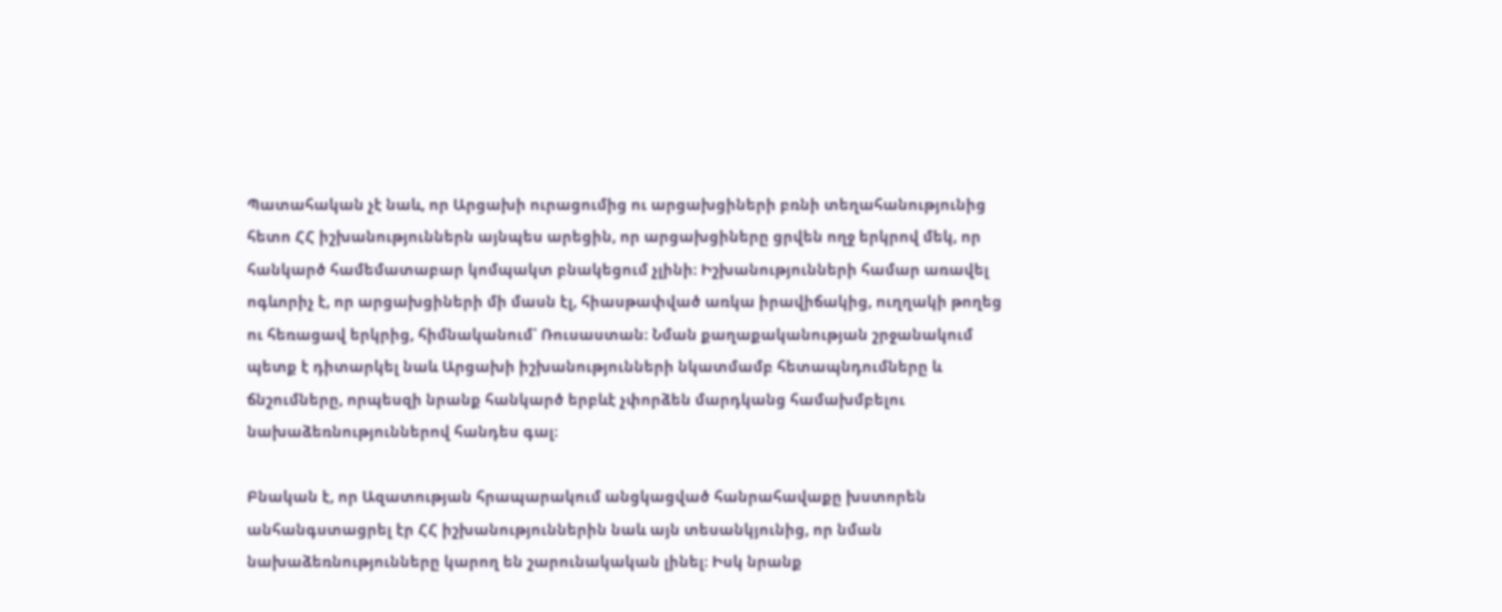Պատահական չէ նաև, որ Արցախի ուրացումից ու արցախցիների բռնի տեղահանությունից հետո ՀՀ իշխանություններն այնպես արեցին, որ արցախցիները ցրվեն ողջ երկրով մեկ, որ հանկարծ համեմատաբար կոմպակտ բնակեցում չլինի։ Իշխանությունների համար առավել ոգևորիչ է, որ արցախցիների մի մասն էլ, հիասթափված առկա իրավիճակից, ուղղակի թողեց ու հեռացավ երկրից, հիմնականում՝ Ռուսաստան։ Նման քաղաքականության շրջանակում պետք է դիտարկել նաև Արցախի իշխանությունների նկատմամբ հետապնդումները և ճնշումները, որպեսզի նրանք հանկարծ երբևէ չփորձեն մարդկանց համախմբելու նախաձեռնություններով հանդես գալ։

Բնական է, որ Ազատության հրապարակում անցկացված հանրահավաքը խստորեն անհանգստացրել էր ՀՀ իշխանություններին նաև այն տեսանկյունից, որ նման նախաձեռնությունները կարող են շարունակական լինել։ Իսկ նրանք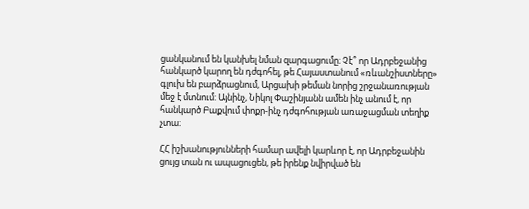ցանկանում են կանխել նման զարգացումը։ Չէ՞ որ Ադրբեջանից հանկարծ կարող են դժգոհել, թե Հայաստանում «ռևանշիստները» գլուխ են բարձրացնում, Արցախի թեման նորից շրջանառության մեջ է մտնում: Այնինչ, Նիկոլ Փաշինյանն ամեն ինչ անում է, որ հանկարծ Բաքվում փոքր-ինչ դժգոհության առաջացման տեղիք չտա։

ՀՀ իշխանությունների համար ավելի կարևոր է, որ Ադրբեջանին ցույց տան ու ապացուցեն, թե իրենք նվիրված են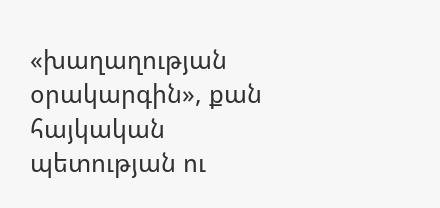«խաղաղության օրակարգին», քան հայկական պետության ու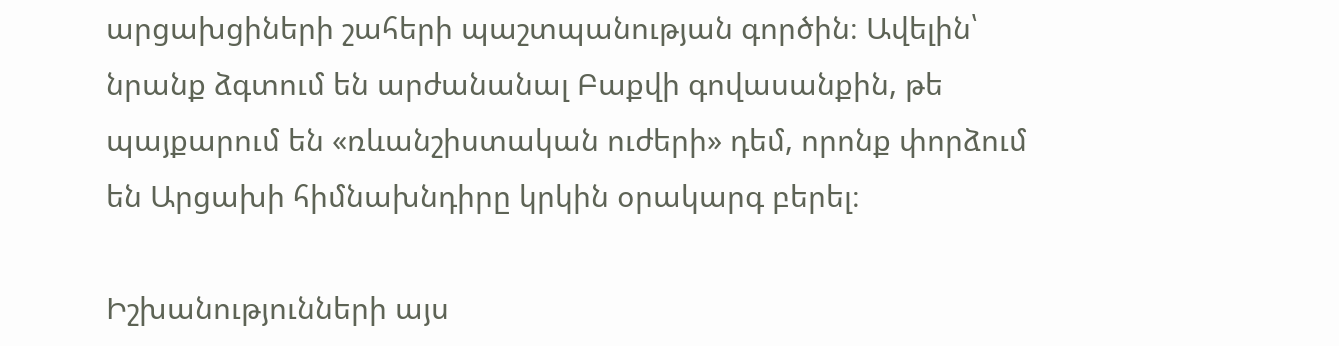արցախցիների շահերի պաշտպանության գործին։ Ավելին՝ նրանք ձգտում են արժանանալ Բաքվի գովասանքին, թե պայքարում են «ռևանշիստական ուժերի» դեմ, որոնք փորձում են Արցախի հիմնախնդիրը կրկին օրակարգ բերել։

Իշխանությունների այս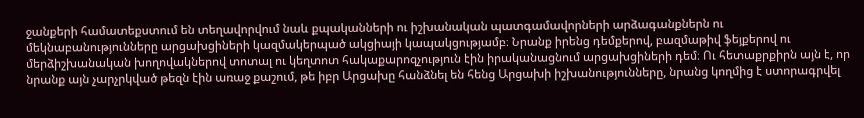ջանքերի համատեքստում են տեղավորվում նաև քպականների ու իշխանական պատգամավորների արձագանքներն ու մեկնաբանությունները արցախցիների կազմակերպած ակցիայի կապակցությամբ։ Նրանք իրենց դեմքերով, բազմաթիվ ֆեյքերով ու մերձիշխանական խողովակներով տոտալ ու կեղտոտ հակաքարոզչություն էին իրականացնում արցախցիների դեմ։ Ու հետաքրքիրն այն է, որ նրանք այն չարչրկված թեզն էին առաջ քաշում, թե իբր Արցախը հանձնել են հենց Արցախի իշխանությունները, նրանց կողմից է ստորագրվել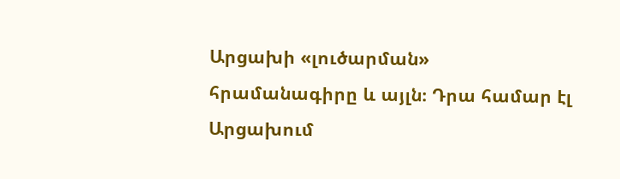Արցախի «լուծարման» հրամանագիրը և այլն։ Դրա համար էլ Արցախում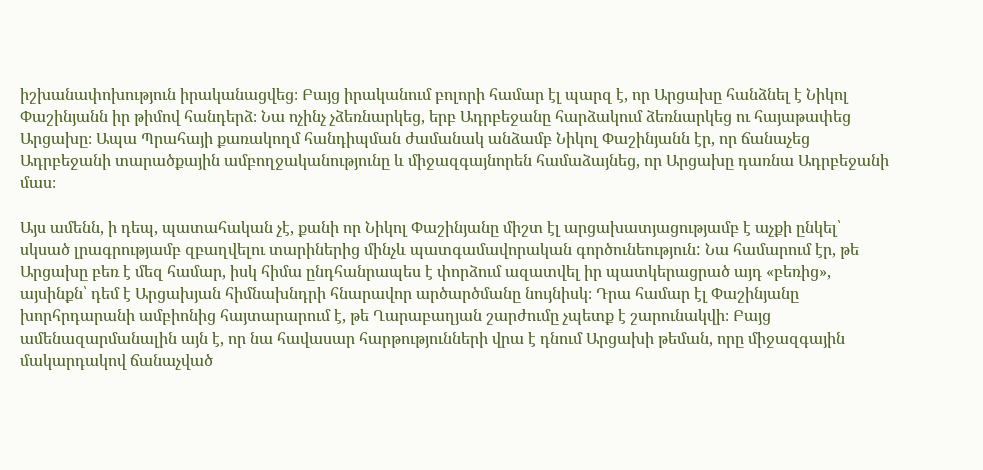իշխանափոխություն իրականացվեց։ Բայց իրականում բոլորի համար էլ պարզ է, որ Արցախը հանձնել է Նիկոլ Փաշինյանն իր թիմով հանդերձ։ Նա ոչինչ չձեռնարկեց, երբ Ադրբեջանը հարձակում ձեռնարկեց ու հայաթափեց Արցախը։ Ապա Պրահայի քառակողմ հանդիպման ժամանակ անձամբ Նիկոլ Փաշինյանն էր, որ ճանաչեց Ադրբեջանի տարածքային ամբողջականությունը և միջազգայնորեն համաձայնեց, որ Արցախը դառնա Ադրբեջանի մաս։

Այս ամենն, ի դեպ, պատահական չէ, քանի որ Նիկոլ Փաշինյանը միշտ էլ արցախատյացությամբ է աչքի ընկել՝ սկսած լրագրությամբ զբաղվելու տարիներից մինչև պատգամավորական գործունեություն: Նա համարում էր, թե Արցախը բեռ է մեզ համար, իսկ հիմա ընդհանրապես է փորձում ազատվել իր պատկերացրած այդ «բեռից», այսինքն՝ դեմ է Արցախյան հիմնախնդրի հնարավոր արծարծմանը նույնիսկ։ Դրա համար էլ Փաշինյանը խորհրդարանի ամբիոնից հայտարարում է, թե Ղարաբաղյան շարժումը չպետք է շարունակվի։ Բայց ամենազարմանալին այն է, որ նա հավասար հարթությունների վրա է դնում Արցախի թեման, որը միջազգային մակարդակով ճանաչված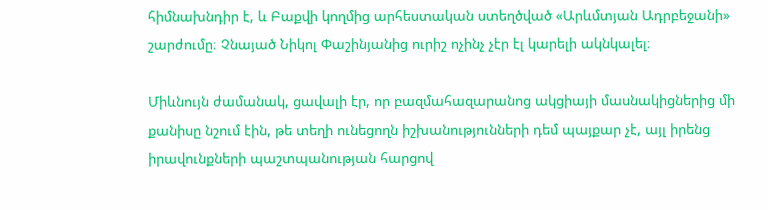հիմնախնդիր է, և Բաքվի կողմից արհեստական ստեղծված «Արևմտյան Ադրբեջանի» շարժումը։ Չնայած Նիկոլ Փաշինյանից ուրիշ ոչինչ չէր էլ կարելի ակնկալել։

Միևնույն ժամանակ, ցավալի էր, որ բազմահազարանոց ակցիայի մասնակիցներից մի քանիսը նշում էին, թե տեղի ունեցողն իշխանությունների դեմ պայքար չէ, այլ իրենց իրավունքների պաշտպանության հարցով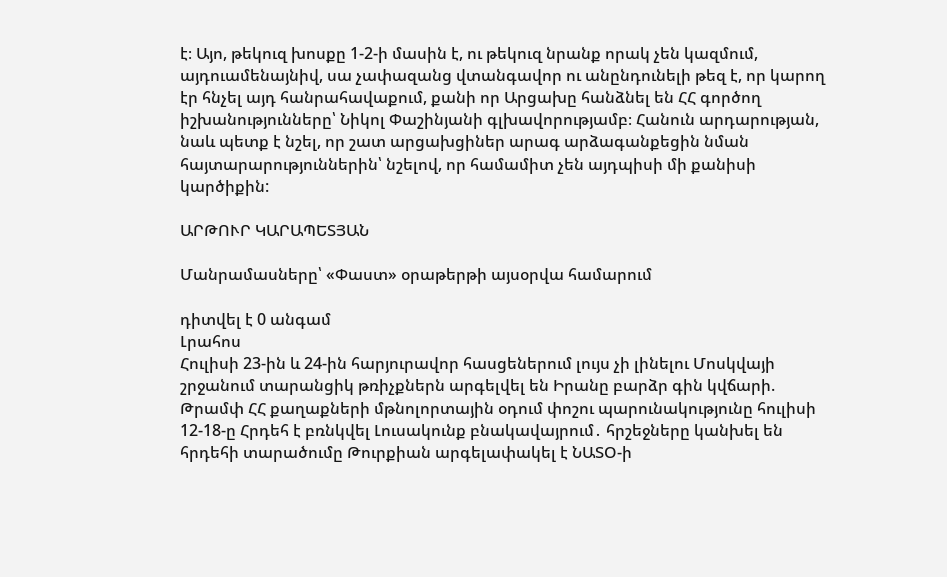է։ Այո, թեկուզ խոսքը 1-2-ի մասին է, ու թեկուզ նրանք որակ չեն կազմում, այդուամենայնիվ, սա չափազանց վտանգավոր ու անընդունելի թեզ է, որ կարող էր հնչել այդ հանրահավաքում, քանի որ Արցախը հանձնել են ՀՀ գործող իշխանությունները՝ Նիկոլ Փաշինյանի գլխավորությամբ։ Հանուն արդարության, նաև պետք է նշել, որ շատ արցախցիներ արագ արձագանքեցին նման հայտարարություններին՝ նշելով, որ համամիտ չեն այդպիսի մի քանիսի կարծիքին:

ԱՐԹՈՒՐ ԿԱՐԱՊԵՏՅԱՆ

Մանրամասները՝ «Փաստ» օրաթերթի այսօրվա համարում

դիտվել է 0 անգամ
Լրահոս
Հուլիսի 23-ին և 24-ին հարյուրավոր հասցեներում լույս չի լինելու Մոսկվայի շրջանում տարանցիկ թռիչքներն արգելվել են Իրանը բարձր գին կվճարի. Թրամփ ՀՀ քաղաքների մթնոլորտային օդում փոշու պարունակությունը հուլիսի 12-18-ը Հրդեհ է բռնկվել Լուսակունք բնակավայրում․ հրշեջները կանխել են հրդեհի տարածումը Թուրքիան արգելափակել է ՆԱՏՕ-ի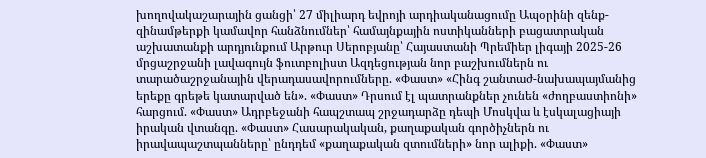խողովակաշարային ցանցի՝ 27 միլիարդ եվրոյի արդիականացումը Ապօրինի զենք-զինամթերքի կամավոր հանձնումներ՝ համայնքային ոստիկանների բացատրական աշխատանքի արդյունքում Արթուր Սերոբյանը՝ Հայաստանի Պրեմիեր լիգայի 2025-26 մրցաշրջանի լավագույն ֆուտբոլիստ Ազդեցության նոր բաշխումներն ու տարածաշրջանային վերադասավորումները. «Փաստ» «Հինգ շանտաժ-նախապայմանից երեքը գրեթե կատարված են». «Փաստ» Դրսում էլ պատրանքներ չունեն «ժողբաստիոնի» հարցում. «Փաստ» Ադրբեջանի հապշտապ շրջադարձը դեպի Մոսկվա և էսկալացիայի իրական վտանգը. «Փաստ» Հասարակական, քաղաքական գործիչներն ու իրավապաշտպանները՝ ընդդեմ «քաղաքական զտումների» նոր ալիքի. «Փաստ»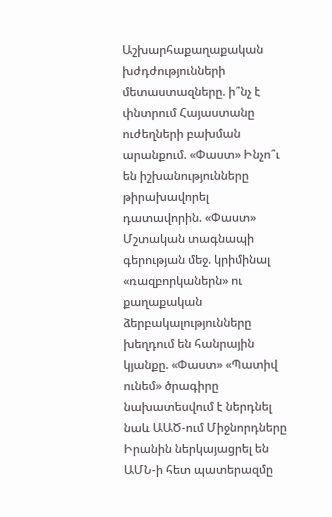Աշխարհաքաղաքական խժդժությունների մետաստազները. ի՞նչ է փնտրում Հայաստանը ուժեղների բախման արանքում. «Փաստ» Ինչո՞ւ են իշխանությունները թիրախավորել դատավորին. «Փաստ» Մշտական տագնապի գերության մեջ. կրիմինալ «ռազբորկաներն» ու քաղաքական ձերբակալությունները խեղդում են հանրային կյանքը. «Փաստ» «Պատիվ ունեմ» ծրագիրը նախատեսվում է ներդնել նաև ԱԱԾ-ում Միջնորդները Իրանին ներկայացրել են ԱՄՆ-ի հետ պատերազմը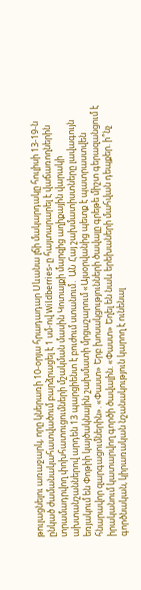թուլացնելու առաջարկ, որը կներառի 10-օրյա հրադադար Սևանա լճի մակարդակը հուլիսի 13-19-ն ընկած ժամանակահատվածում բարձրացել է 1 սմ-ով Wildberries-ը հայտարարել է վաճառողներին տրամադրվող փոխհատուցումների մշակման մասին Կոտայքի մարզից աղիքային վարակի ախտանշաններով արդեն 13 պարցիենտ է բուժում ստանում․ ԱՆ Հայ շախմատիստները լավագույն եռյակում են Փոթիի կայծակնային շախմատի մրցաշարում «Այսօրվանից պետք է պատրաստվեն հնարավոր զարգացումներին». «Փաստ» Երբ խոսակցությունների ծավալը գրեթե միշտ գերազանցում է իրականում կատարվող գործի ծավալին. «Փաստ» Եղել են նաև երեխաների մահվան դեպքեր. ի՞նչ գործնական, կիրառական նշանակություն կարող է ունենալ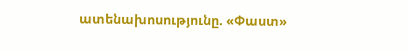ատենախոսությունը. «Փաստ»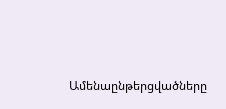Ամենաընթերցվածները